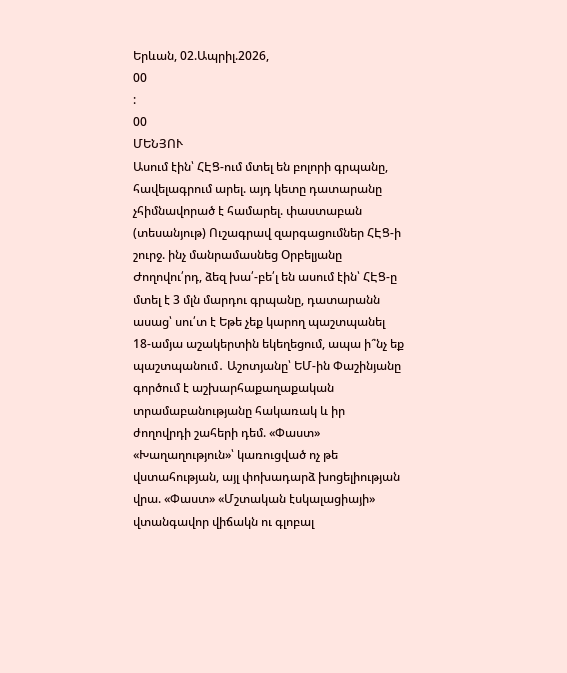Երևան, 02.Ապրիլ.2026,
00
:
00
ՄԵՆՅՈՒ
Ասում էին՝ ՀԷՑ-ում մտել են բոլորի գրպանը, հավելագրում արել. այդ կետը դատարանը չհիմնավորած է համարել. փաստաբան (տեսանյութ) Ուշագրավ զարգացումներ ՀԷՑ-ի շուրջ. ինչ մանրամասնեց Օրբելյանը Ժողովու՛րդ, ձեզ խա՛-բե՛լ են ասում էին՝ ՀԷՑ-ը մտել է 3 մլն մարդու գրպանը, դատարանն ասաց՝ սու՛տ է Եթե չեք կարող պաշտպանել 18-ամյա աշակերտին եկեղեցում, ապա ի՞նչ եք պաշտպանում․ Աշոտյանը՝ ԵՄ-ին Փաշինյանը գործում է աշխարհաքաղաքական տրամաբանությանը հակառակ և իր ժողովրդի շահերի դեմ. «Փաստ» «Խաղաղություն»՝ կառուցված ոչ թե վստահության, այլ փոխադարձ խոցելիության վրա. «Փաստ» «Մշտական էսկալացիայի» վտանգավոր վիճակն ու գլոբալ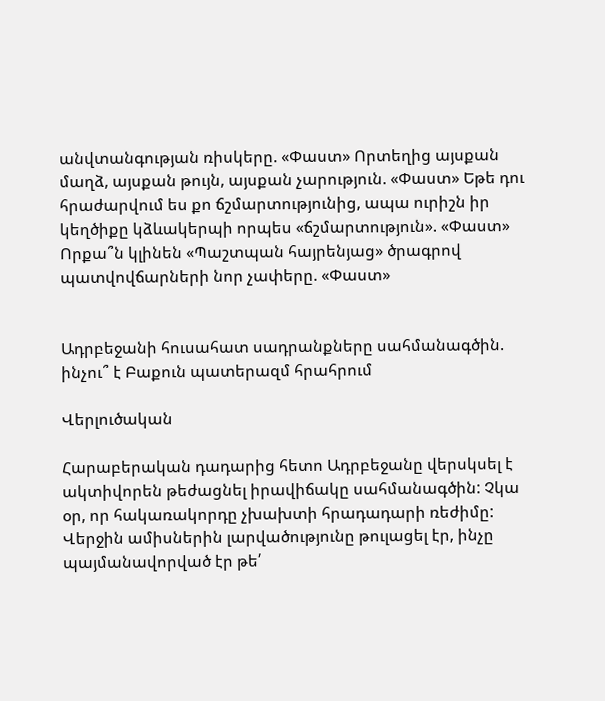անվտանգության ռիսկերը. «Փաստ» Որտեղից այսքան մաղձ, այսքան թույն, այսքան չարություն. «Փաստ» Եթե դու հրաժարվում ես քո ճշմարտությունից, ապա ուրիշն իր կեղծիքը կձևակերպի որպես «ճշմարտություն». «Փաստ» Որքա՞ն կլինեն «Պաշտպան հայրենյաց» ծրագրով պատվովճարների նոր չափերը. «Փաստ»


Ադրբեջանի հուսահատ սադրանքները սահմանագծին. ինչու՞ է Բաքուն պատերազմ հրահրում

Վերլուծական

Հարաբերական դադարից հետո Ադրբեջանը վերսկսել է ակտիվորեն թեժացնել իրավիճակը սահմանագծին: Չկա օր, որ հակառակորդը չխախտի հրադադարի ռեժիմը: Վերջին ամիսներին լարվածությունը թուլացել էր, ինչը պայմանավորված էր թե՛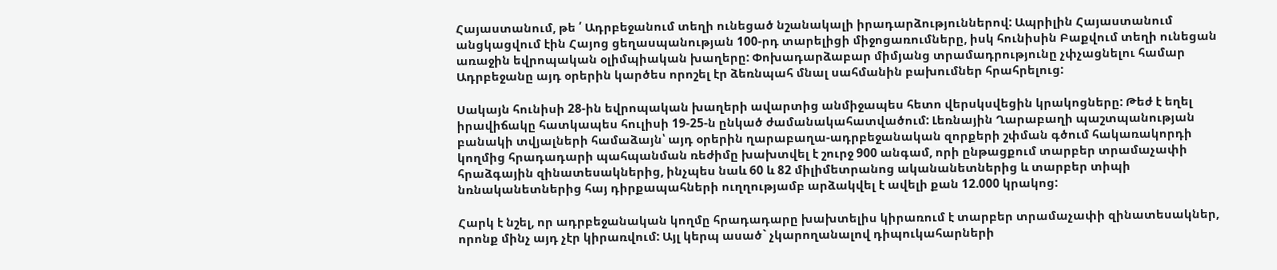Հայաստանում, թե ՛ Ադրբեջանում տեղի ունեցած նշանակալի իրադարձություններով: Ապրիլին Հայաստանում անցկացվում էին Հայոց ցեղասպանության 100-րդ տարելիցի միջոցառումները, իսկ հունիսին Բաքվում տեղի ունեցան առաջին եվրոպական օլիմպիական խաղերը: Փոխադարձաբար միմյանց տրամադրությունը չփչացնելու համար Ադրբեջանը այդ օրերին կարծես որոշել էր ձեռնպահ մնալ սահմանին բախումներ հրահրելուց:

Սակայն հունիսի 28-ին եվրոպական խաղերի ավարտից անմիջապես հետո վերսկսվեցին կրակոցները: Թեժ է եղել իրավիճակը հատկապես հուլիսի 19-25-ն ընկած ժամանակահատվածում: Լեռնային Ղարաբաղի պաշտպանության բանակի տվյալների համաձայն՝ այդ օրերին ղարաբաղա-ադրբեջանական զորքերի շփման գծում հակառակորդի կողմից հրադադարի պահպանման ռեժիմը խախտվել է շուրջ 900 անգամ, որի ընթացքում տարբեր տրամաչափի հրաձգային զինատեսակներից, ինչպես նաև 60 և 82 միլիմետրանոց ականանետներից և տարբեր տիպի նռնականետներից հայ դիրքապահների ուղղությամբ արձակվել է ավելի քան 12.000 կրակոց:

Հարկ է նշել, որ ադրբեջանական կողմը հրադադարը խախտելիս կիրառում է տարբեր տրամաչափի զինատեսակներ, որոնք մինչ այդ չէր կիրառվում: Այլ կերպ ասած` չկարողանալով դիպուկահարների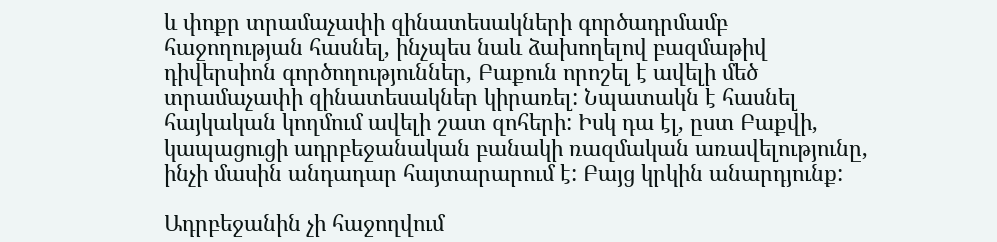և փոքր տրամաչափի զինատեսակների գործադրմամբ հաջողության հասնել, ինչպես նաև ձախողելով բազմաթիվ դիվերսիոն գործողություններ, Բաքուն որոշել է ավելի մեծ տրամաչափի զինատեսակներ կիրառել: Նպատակն է հասնել հայկական կողմում ավելի շատ զոհերի: Իսկ դա էլ, ըստ Բաքվի, կապացուցի ադրբեջանական բանակի ռազմական առավելությունը, ինչի մասին անդադար հայտարարում է: Բայց կրկին անարդյունք:

Ադրբեջանին չի հաջողվում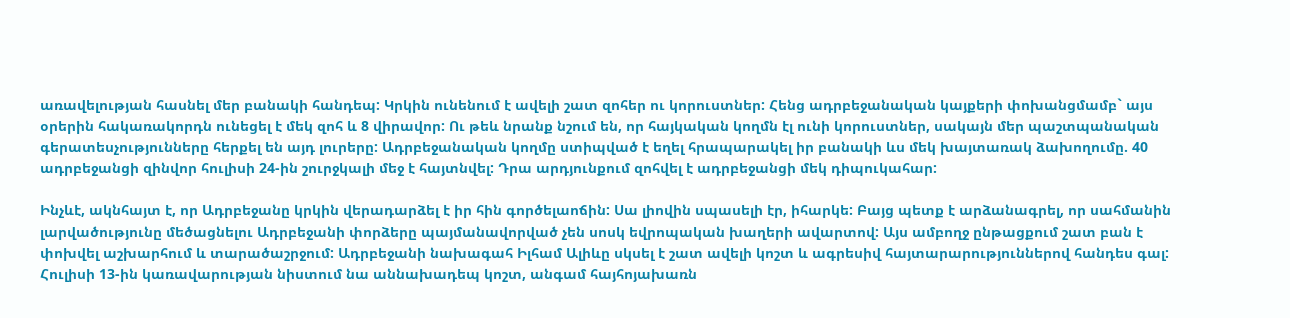առավելության հասնել մեր բանակի հանդեպ: Կրկին ունենում է ավելի շատ զոհեր ու կորուստներ: Հենց ադրբեջանական կայքերի փոխանցմամբ` այս օրերին հակառակորդն ունեցել է մեկ զոհ և 8 վիրավոր: Ու թեև նրանք նշում են, որ հայկական կողմն էլ ունի կորուստներ, սակայն մեր պաշտպանական գերատեսչությունները հերքել են այդ լուրերը: Ադրբեջանական կողմը ստիպված է եղել հրապարակել իր բանակի ևս մեկ խայտառակ ձախողումը. 40 ադրբեջանցի զինվոր հուլիսի 24-ին շուրջկալի մեջ է հայտնվել: Դրա արդյունքում զոհվել է ադրբեջանցի մեկ դիպուկահար:

Ինչևէ, ակնհայտ է, որ Ադրբեջանը կրկին վերադարձել է իր հին գործելաոճին: Սա լիովին սպասելի էր, իհարկե: Բայց պետք է արձանագրել, որ սահմանին լարվածությունը մեծացնելու Ադրբեջանի փորձերը պայմանավորված չեն սոսկ եվրոպական խաղերի ավարտով: Այս ամբողջ ընթացքում շատ բան է փոխվել աշխարհում և տարածաշրջում: Ադրբեջանի նախագահ Իլհամ Ալիևը սկսել է շատ ավելի կոշտ և ագրեսիվ հայտարարություններով հանդես գալ: Հուլիսի 13-ին կառավարության նիստում նա աննախադեպ կոշտ, անգամ հայհոյախառն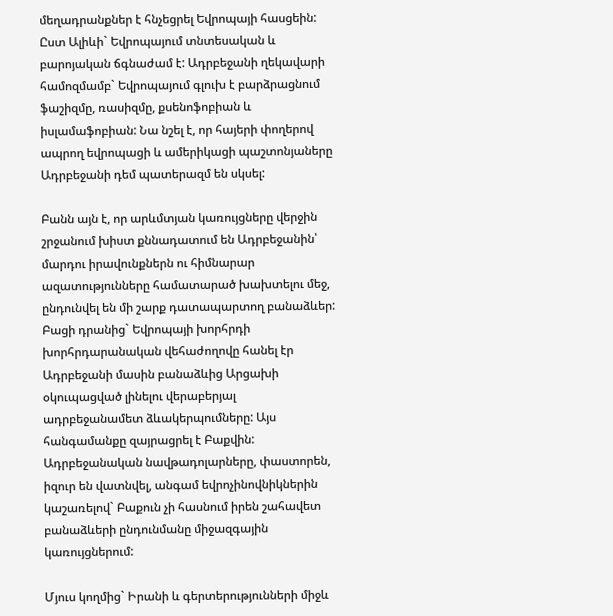մեղադրանքներ է հնչեցրել Եվրոպայի հասցեին: Ըստ Ալիևի` Եվրոպայում տնտեսական և բարոյական ճգնաժամ է: Ադրբեջանի ղեկավարի համոզմամբ` Եվրոպայում գլուխ է բարձրացնում ֆաշիզմը, ռասիզմը, քսենոֆոբիան և իսլամաֆոբիան: Նա նշել է, որ հայերի փողերով ապրող եվրոպացի և ամերիկացի պաշտոնյաները Ադրբեջանի դեմ պատերազմ են սկսել:

Բանն այն է, որ արևմտյան կառույցները վերջին շրջանում խիստ քննադատում են Ադրբեջանին՝ մարդու իրավունքներն ու հիմնարար ազատությունները համատարած խախտելու մեջ, ընդունվել են մի շարք դատապարտող բանաձևեր: Բացի դրանից` Եվրոպայի խորհրդի խորհրդարանական վեհաժողովը հանել էր Ադրբեջանի մասին բանաձևից Արցախի օկուպացված լինելու վերաբերյալ ադրբեջանամետ ձևակերպումները: Այս հանգամանքը զայրացրել է Բաքվին: Ադրբեջանական նավթադոլարները, փաստորեն, իզուր են վատնվել, անգամ եվրոչինովնիկներին կաշառելով` Բաքուն չի հասնում իրեն շահավետ բանաձևերի ընդունմանը միջազգային կառույցներում:

Մյուս կողմից` Իրանի և գերտերությունների միջև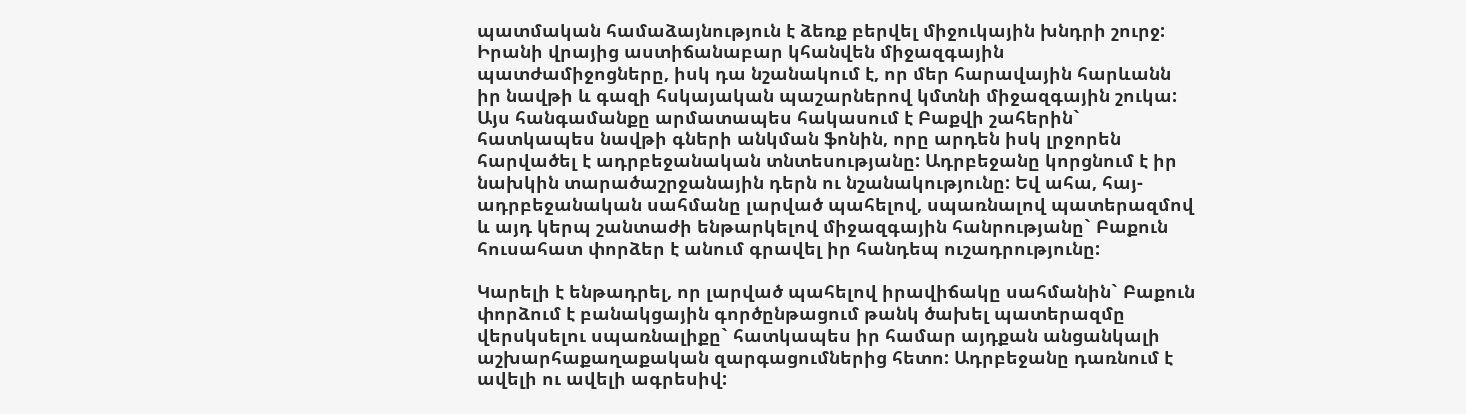պատմական համաձայնություն է ձեռք բերվել միջուկային խնդրի շուրջ: Իրանի վրայից աստիճանաբար կհանվեն միջազգային պատժամիջոցները, իսկ դա նշանակում է, որ մեր հարավային հարևանն իր նավթի և գազի հսկայական պաշարներով կմտնի միջազգային շուկա: Այս հանգամանքը արմատապես հակասում է Բաքվի շահերին` հատկապես նավթի գների անկման ֆոնին, որը արդեն իսկ լրջորեն հարվածել է ադրբեջանական տնտեսությանը: Ադրբեջանը կորցնում է իր նախկին տարածաշրջանային դերն ու նշանակությունը: Եվ ահա, հայ-ադրբեջանական սահմանը լարված պահելով, սպառնալով պատերազմով և այդ կերպ շանտաժի ենթարկելով միջազգային հանրությանը` Բաքուն հուսահատ փորձեր է անում գրավել իր հանդեպ ուշադրությունը:

Կարելի է ենթադրել, որ լարված պահելով իրավիճակը սահմանին` Բաքուն փորձում է բանակցային գործընթացում թանկ ծախել պատերազմը վերսկսելու սպառնալիքը` հատկապես իր համար այդքան անցանկալի աշխարհաքաղաքական զարգացումներից հետո: Ադրբեջանը դառնում է ավելի ու ավելի ագրեսիվ: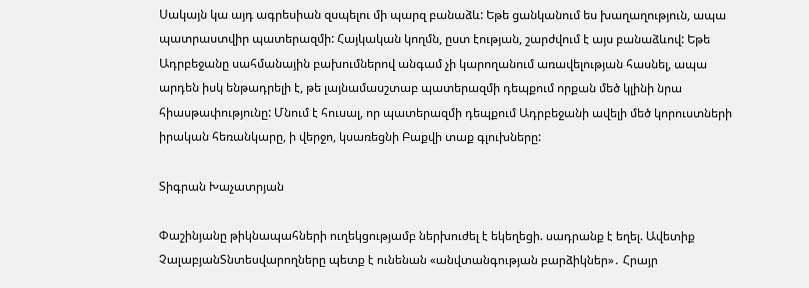Սակայն կա այդ ագրեսիան զսպելու մի պարզ բանաձև: Եթե ցանկանում ես խաղաղություն, ապա պատրաստվիր պատերազմի: Հայկական կողմն, ըստ էության, շարժվում է այս բանաձևով: Եթե Ադրբեջանը սահմանային բախումներով անգամ չի կարողանում առավելության հասնել, ապա արդեն իսկ ենթադրելի է, թե լայնամասշտաբ պատերազմի դեպքում որքան մեծ կլինի նրա հիասթափությունը: Մնում է հուսալ, որ պատերազմի դեպքում Ադրբեջանի ավելի մեծ կորուստների իրական հեռանկարը, ի վերջո, կսառեցնի Բաքվի տաք գլուխները:

Տիգրան Խաչատրյան

Փաշինյանը թիկնապահների ուղեկցությամբ ներխուժել է եկեղեցի. սադրանք է եղել. Ավետիք ՉալաբյանՏնտեսվարողները պետք է ունենան «անվտանգության բարձիկներ»․ Հրայր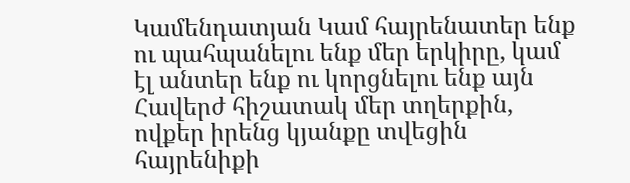Կամենդատյան Կամ հայրենատեր ենք ու պահպանելու ենք մեր երկիրը, կամ էլ անտեր ենք ու կորցնելու ենք այն Հավերժ հիշատակ մեր տղերքին, ովքեր իրենց կյանքը տվեցին հայրենիքի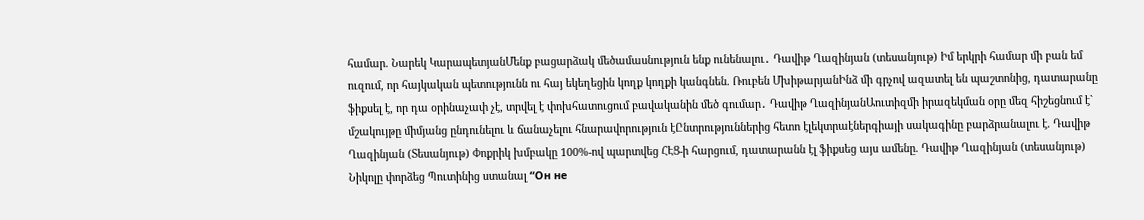համար. Նարեկ ԿարապետյանՄենք բացարձակ մեծամասնություն ենք ունենալու․ Դավիթ Ղազինյան (տեսանյութ) Իմ երկրի համար մի բան եմ ուզում, որ հայկական պետությունն ու հայ եկեղեցին կողք կողքի կանգնեն. Ռուբեն ՄխիթարյանԻնձ մի գրչով ազատել են պաշտոնից, դատարանը ֆիքսել է, որ դա օրինաչափ չէ, տրվել է փոխհատուցում բավականին մեծ գումար․ Դավիթ ՂազինյանԱուտիզմի իրազեկման օրը մեզ հիշեցնում է` մշակույթը միմյանց ընդունելու և ճանաչելու հնարավորություն էԸնտրություններից հետո էլեկտրաէներգիայի սակագինը բարձրանալու է. Դավիթ Ղազինյան (Տեսանյութ) Փոքրիկ խմբակը 100%-ով պարտվեց ՀԷՑ-ի հարցում, դատարանն էլ ֆիքսեց այս ամենը. Դավիթ Ղազինյան (տեսանյութ) Նիկոլը փորձեց Պուտինից ստանալ “Он не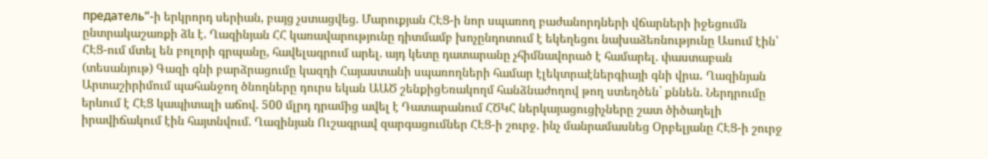предатель”-ի երկրորդ սերիան, բայց չստացվեց. Մարուքյան ՀԷՑ-ի նոր սպառող բաժանորդների վճարների իջեցումն ընտրակաշառքի ձև է. Ղազինյան ՀՀ կառավարությունը դիտմամբ խոչընդոտում է եկեղեցու նախաձեռնությունը Ասում էին՝ ՀԷՑ-ում մտել են բոլորի գրպանը, հավելագրում արել. այդ կետը դատարանը չհիմնավորած է համարել. փաստաբան (տեսանյութ) Գազի գնի բարձրացումը կազդի Հայաստանի սպառողների համար էլեկտրաէներգիայի գնի վրա․ Ղազինյան Արտաշիրիմում պահանջող ծնողները դուրս եկան ԱԱԾ շենքիցԵռակողմ հանձնաժողով թող ստեղծեն` քննեն. Ներդրումը երևում է ՀԷՑ կապիտալի աճով. 500 մլրդ դրամից ավել է Դատարանում ՀԾԿՀ ներկայացուցիչները շատ ծիծաղելի իրավիճակում էին հայտնվում. Ղազինյան Ուշագրավ զարգացումներ ՀԷՑ-ի շուրջ. ինչ մանրամասնեց Օրբելյանը ՀԷՑ-ի շուրջ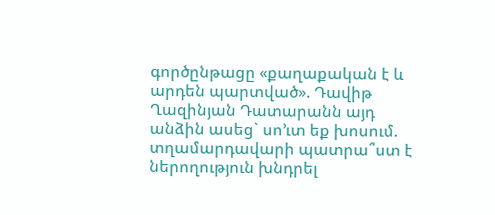գործընթացը «քաղաքական է և արդեն պարտված». Դավիթ Ղազինյան Դատարանն այդ անձին ասեց` սո’ւտ եք խոսում. տղամարդավարի պատրա՞ստ է ներողություն խնդրել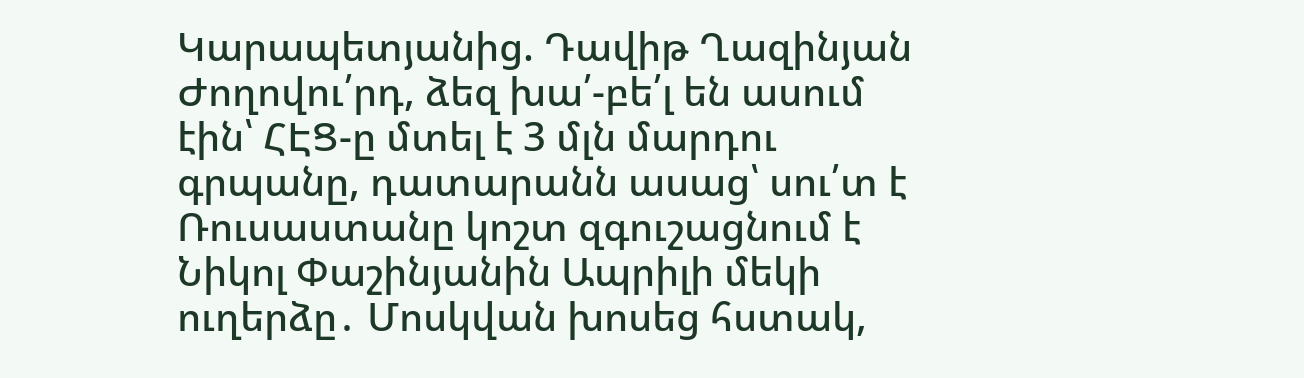Կարապետյանից. Դավիթ Ղազինյան Ժողովու՛րդ, ձեզ խա՛-բե՛լ են ասում էին՝ ՀԷՑ-ը մտել է 3 մլն մարդու գրպանը, դատարանն ասաց՝ սու՛տ է Ռուսաստանը կոշտ զգուշացնում է Նիկոլ Փաշինյանին Ապրիլի մեկի ուղերձը․ Մոսկվան խոսեց հստակ,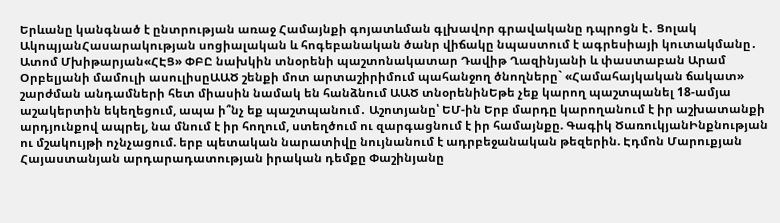Երևանը կանգնած է ընտրության առաջ Համայնքի գոյատևման գլխավոր գրավականը դպրոցն է․ Ցոլակ ԱկոպյանՀասարակության սոցիալական և հոգեբանական ծանր վիճակը նպաստում է ագրեսիայի կուտակմանը․ Ատոմ Մխիթարյան«ՀԷՑ» ՓԲԸ նախկին տնօրենի պաշտոնակատար Դավիթ Ղազինյանի և փաստաբան Արամ Օրբելյանի մամուլի ասուլիսըԱԱԾ շենքի մոտ արտաշիրիմում պահանջող ծնողները` «Համահայկական ճակատ» շարժման անդամների հետ միասին նամակ են հանձնում ԱԱԾ տնօրենինԵթե չեք կարող պաշտպանել 18-ամյա աշակերտին եկեղեցում, ապա ի՞նչ եք պաշտպանում․ Աշոտյանը՝ ԵՄ-ին Երբ մարդը կարողանում է իր աշխատանքի արդյունքով ապրել, նա մնում է իր հողում, ստեղծում ու զարգացնում է իր համայնքը. Գագիկ ԾառուկյանԻնքնության ու մշակույթի ոչնչացում. երբ պետական նարատիվը նույնանում է ադրբեջանական թեզերին. Էդմոն Մարուքյան Հայաստանյան արդարադատության իրական դեմքը Փաշինյանը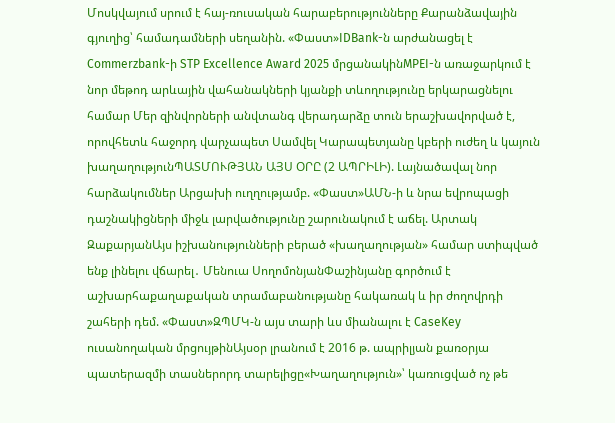Մոսկվայում սրում է հայ-ռուսական հարաբերությունները Քարանձավային գյուղից՝ համադամների սեղանին. «Փաստ»IDBank-ն արժանացել է Commerzbank-ի STP Excellence Award 2025 մրցանակինMPEI-ն առաջարկում է նոր մեթոդ արևային վահանակների կյանքի տևողությունը երկարացնելու համար Մեր զինվորների անվտանգ վերադարձը տուն երաշխավորված է, որովհետև հաջորդ վարչապետ Սամվել Կարապետյանը կբերի ուժեղ և կայուն խաղաղությունՊԱՏՄՈՒԹՅԱՆ ԱՅՍ ՕՐԸ (2 ԱՊՐԻԼԻ). Լայնածավալ նոր հարձակումներ Արցախի ուղղությամբ. «Փաստ»ԱՄՆ-ի և նրա եվրոպացի դաշնակիցների միջև լարվածությունը շարունակում է աճել. Արտակ ԶաքարյանԱյս իշխանությունների բերած «խաղաղության» համար ստիպված ենք լինելու վճարել․ Մենուա ՍողոմոնյանՓաշինյանը գործում է աշխարհաքաղաքական տրամաբանությանը հակառակ և իր ժողովրդի շահերի դեմ. «Փաստ»ԶՊՄԿ-ն այս տարի ևս միանալու է CaseKey ուսանողական մրցույթինԱյսօր լրանում է 2016 թ. ապրիլյան քառօրյա պատերազմի տասներորդ տարելիցը«Խաղաղություն»՝ կառուցված ոչ թե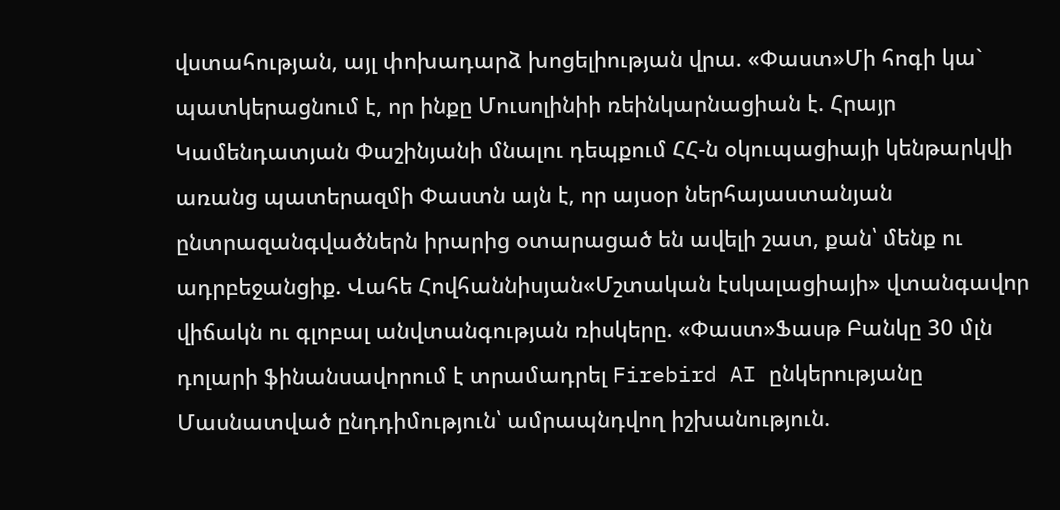վստահության, այլ փոխադարձ խոցելիության վրա. «Փաստ»Մի հոգի կա` պատկերացնում է, որ ինքը Մուսոլինիի ռեինկարնացիան է. Հրայր Կամենդատյան Փաշինյանի մնալու դեպքում ՀՀ-ն օկուպացիայի կենթարկվի առանց պատերազմի Փաստն այն է, որ այսօր ներհայաստանյան ընտրազանգվածներն իրարից օտարացած են ավելի շատ, քան՝ մենք ու ադրբեջանցիք. Վահե Հովհաննիսյան«Մշտական էսկալացիայի» վտանգավոր վիճակն ու գլոբալ անվտանգության ռիսկերը. «Փաստ»Ֆասթ Բանկը 30 մլն դոլարի ֆինանսավորում է տրամադրել Firebird AI ընկերությանը Մասնատված ընդդիմություն՝ ամրապնդվող իշխանություն.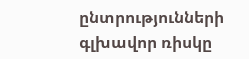ընտրությունների գլխավոր ռիսկը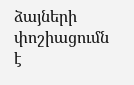ձայների փոշիացումն է